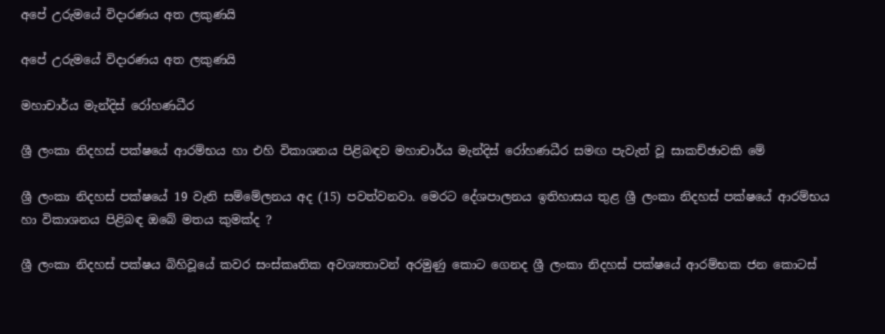අපේ උරුමයේ විදාරණය අත ලකුණයි

අපේ උරුමයේ විදාරණය අත ලකුණයි

මහාචාර්ය මැන්දිස් රෝහණධීර

ශ්‍රී ලංකා නිදහස් පක්ෂයේ ආරම්භය හා එහි විකාශනය පිළිබඳව මහාචාර්ය මැන්දිස් රෝහණධීර සමඟ පැවැත් වූ සාකච්ඡාවකි මේ

ශ්‍රී ලංකා නිදහස් පක්ෂයේ 19 වැනි සම්මේලනය අද (15) පවත්වනවා. මෙරට දේශපාලනය ඉතිහාසය තුළ ශ්‍රී ලංකා නිදහස් පක්ෂයේ ආරම්භය හා විකාශනය පිළිබඳ ඔබේ මතය කුමක්ද ?

ශ්‍රී ලංකා නිදහස් පක්ෂය බිහිවූයේ කවර සංස්කෘතික අවශ්‍යතාවන් අරමුණු කොට ගෙනද ශ්‍රී ලංකා නිදහස් පක්ෂයේ ආරම්භක ජන කොටස්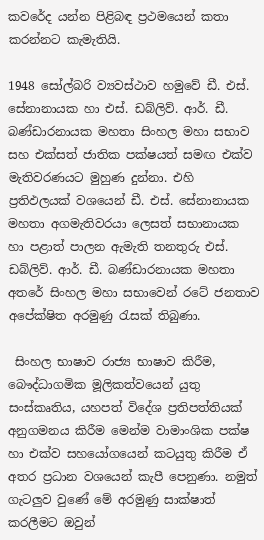කවරේද යන්න පිළිබඳ ප්‍රථමයෙන් කතා කරන්නට කැමැතියි.

1948 සෝල්බරි ව්‍යවස්ථාව හමුවේ ඩී. එස්. සේනානායක හා එස්. ඩබ්ලිව්. ආර්. ඩී. බණ්ඩාරනායක මහතා සිංහල මහා සභාව සහ එක්සත් ජාතික පක්ෂයත් සමඟ එක්ව මැතිවරණයට මුහුණ දුන්නා. එහි ප්‍රතිඵලයක් වශයෙන් ඩී. එස්. සේනානායක මහතා අගමැතිවරයා ලෙසත් සභානායක හා පළාත් පාලන ඇමැති තනතුරු එස්. ඩබ්ලිව්. ආර්. ඩී. බණ්ඩාරනායක මහතා අතරේ සිංහල මහා සභාවෙන් රටේ ජනතාව අපේක්ෂිත අරමුණු රැසක් තිබුණා.

 සිංහල භාෂාව රාජ්‍ය භාෂාව කිරීම, බෞද්ධාගමික මූලිකත්වයෙන් යුතු සංස්කෘතිය, යහපත් විදේශ ප්‍රතිපත්තියක් අනුගමනය කිරීම මෙන්ම වාමාංශික පක්ෂ හා එක්ව සහයෝගයෙන් කටයුතු කිරීම ඒ අතර ප්‍රධාන වශයෙන් කැපී පෙනුණා. නමුත් ගැටලුව වුණේ මේ අරමුණු සාක්ෂාත් කරලීමට ඔවුන්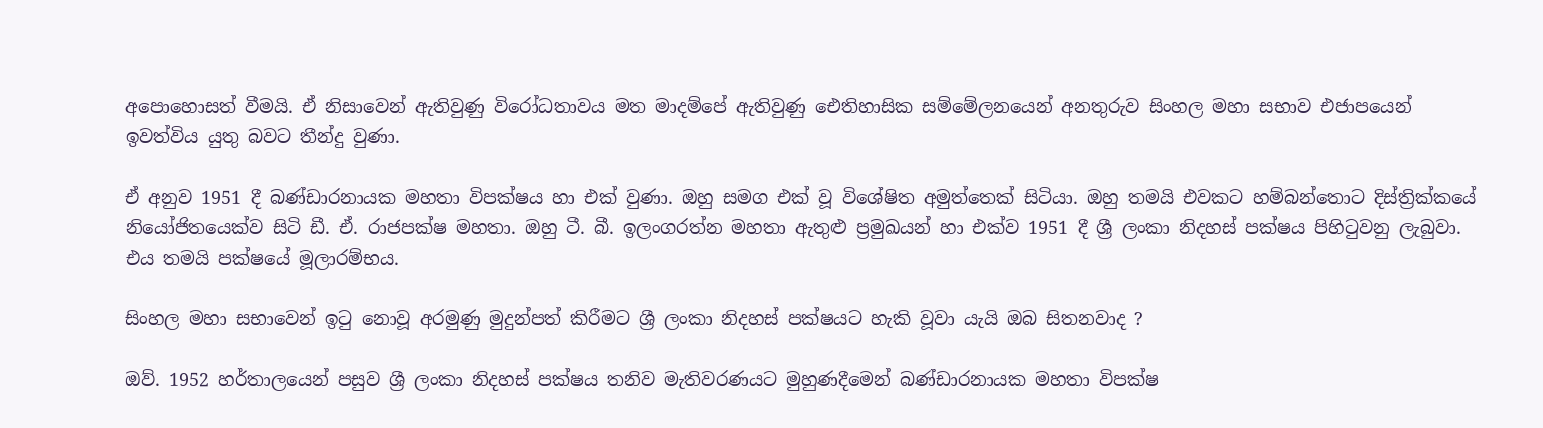අපොහොසත් වීමයි. ඒ නිසාවෙන් ඇතිවුණු විරෝධතාවය මත මාදම්පේ ඇතිවුණු ඓතිහාසික සම්මේලනයෙන් අනතුරුව සිංහල මහා සභාව එජාපයෙන් ඉවත්විය යුතු බවට තීන්දු වුණා.

ඒ අනුව 1951 දී බණ්ඩාරනායක මහතා විපක්ෂය හා එක් වුණා. ඔහු සමග එක් වූ විශේෂිත අමුත්තෙක් සිටියා. ඔහු තමයි එවකට හම්බන්තොට දිස්ත්‍රික්කයේ නියෝජිතයෙක්ව සිටි ඩී. ඒ. රාජපක්ෂ මහතා. ඔහු ටී. බී. ඉලංගරත්න මහතා ඇතුළු ප්‍රමුඛයන් හා එක්ව 1951 දී ශ්‍රී ලංකා නිදහස් පක්ෂය පිහිටුවනු ලැබුවා. එය තමයි පක්ෂයේ මූලාරම්භය.

සිංහල මහා සභාවෙන් ඉටු නොවූ අරමුණු මුදුන්පත් කිරීමට ශ්‍රී ලංකා නිදහස් පක්ෂයට හැකි වූවා යැයි ඔබ සිතනවාද ?

ඔව්. 1952 හර්තාලයෙන් පසුව ශ්‍රී ලංකා නිදහස් පක්ෂය තනිව මැතිවරණයට මුහුණදීමෙන් බණ්ඩාරනායක මහතා විපක්ෂ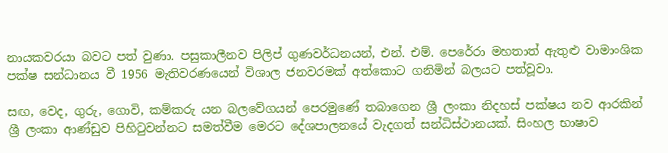නායකවරයා බවට පත් වුණා. පසුකාලීනව පිලිප් ගුණවර්ධනයන්, එන්. එම්. පෙරේරා මහතාත් ඇතුළු වාමාංශික පක්ෂ සන්ධානය වී 1956 මැතිවරණයෙන් විශාල ජනවරමක් අත්කොට ගනිමින් බලයට පත්වූවා.

සඟ, වෙද, ගුරු, ගොවි, කම්කරු යන බලවේගයන් පෙරමුණේ තබාගෙන ශ්‍රී ලංකා නිදහස් පක්ෂය නව ආරකින් ශ්‍රී ලංකා ආණ්ඩුව පිහිටුවන්නට සමත්වීම මෙරට දේශපාලනයේ වැදගත් සන්ධිස්ථානයක්. සිංහල භාෂාව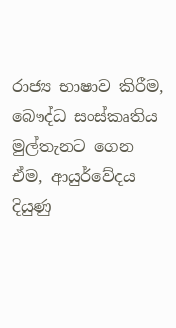රාජ්‍ය භාෂාව කිරීම, බෞද්ධ සංස්කෘතිය මුල්තැනට ගෙන ඒම, ආයුර්වේදය දියුණු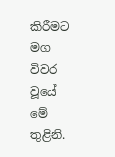කිරීමට මග විවර වූයේ මේ තුළිනි.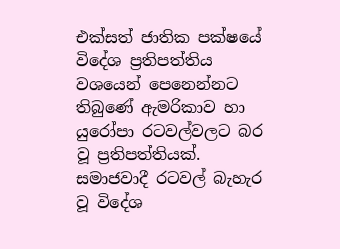එක්සත් ජාතික පක්ෂයේ විදේශ ප්‍රතිපත්තිය වශයෙන් පෙනෙන්නට තිබුණේ ඇමරිකාව හා යුරෝපා රටවල්වලට බර වූ ප්‍රතිපත්තියක්. සමාජවාදී රටවල් බැහැර වූ විදේශ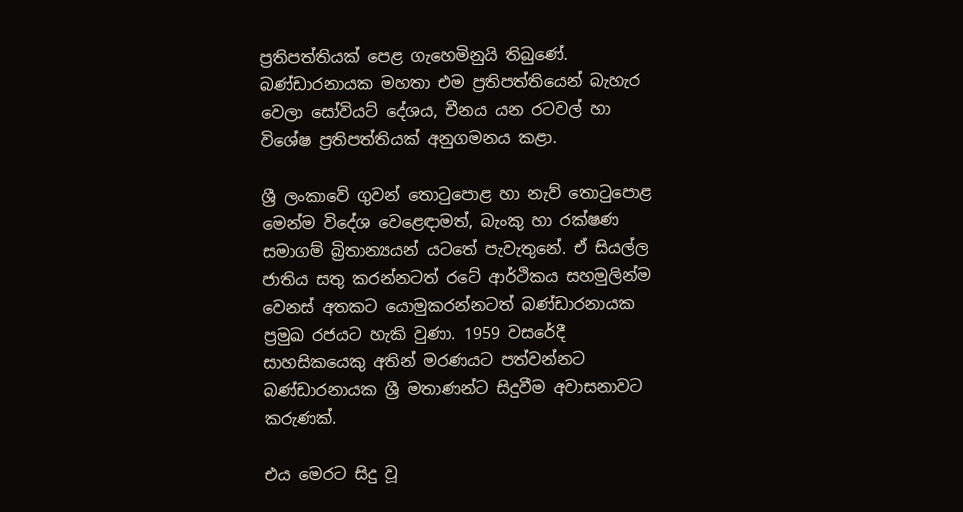ප්‍රතිපත්තියක් පෙළ ගැහෙමිනුයි තිබුණේ. බණ්ඩාරනායක මහතා එම ප්‍රතිපත්තියෙන් බැහැර වෙලා සෝවියට් දේශය, චීනය යන රටවල් හා විශේෂ ප්‍රතිපත්තියක් අනුගමනය කළා.

ශ්‍රී ලංකාවේ ගුවන් තොටුපොළ හා නැව් තොටුපොළ මෙන්ම විදේශ වෙළෙඳාමත්, බැංකු හා රක්ෂණ සමාගම් බ්‍රිතාන්‍යයන් යටතේ පැවැතුනේ. ඒ සියල්ල ජාතිය සතු කරන්නටත් රටේ ආර්ථිකය සහමුලින්ම වෙනස් අතකට යොමුකරන්නටත් බණ්ඩාරනායක ප්‍රමුඛ රජයට හැකි වුණා. 1959 වසරේදී සාහසිකයෙකු අතින් මරණයට පත්වන්නට බණ්ඩාරනායක ශ්‍රී මතාණන්ට සිදුවීම අවාසනාවට කරුණක්.

එය මෙරට සිදු වූ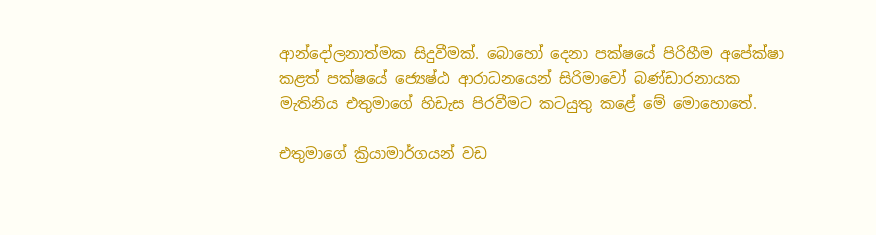ආන්දෝලනාත්මක සිදුවීමක්. බොහෝ දෙනා පක්ෂයේ පිරිහීම අපේක්ෂා කළත් පක්ෂයේ ජ්‍යෙෂ්ඨ ආරාධනයෙන් සිරිමාවෝ බණ්ඩාරනායක මැතිනිය එතුමාගේ හිඩැස පිරවීමට කටයුතු කළේ මේ මොහොතේ.

එතුමාගේ ක්‍රියාමාර්ගයන් වඩ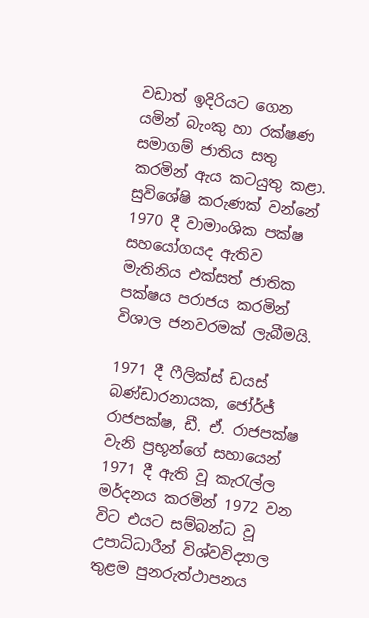වඩාත් ඉදිරියට ගෙන යමින් බැංකු හා රක්ෂණ සමාගම් ජාතිය සතු කරමින් ඇය කටයුතු කළා. සුවිශේෂි කරුණක් වන්නේ 1970 දී වාමාංශික පක්ෂ සහයෝගයද ඇතිව මැතිනිය එක්සත් ජාතික පක්ෂය පරාජය කරමින් විශාල ජනවරමක් ලැබීමයි.

1971 දී ෆීලික්ස් ඩයස් බණ්ඩාරනායක, ජෝර්ජ් රාජපක්ෂ, ඩී. ඒ. රාජපක්ෂ වැනි ප්‍රභූන්ගේ සහායෙන් 1971 දී ඇති වූ කැරැල්ල මර්දනය කරමින් 1972 වන විට එයට සම්බන්ධ වූ උපාධිධාරීන් විශ්වවිද්‍යාල තුළම පුනරුත්ථාපනය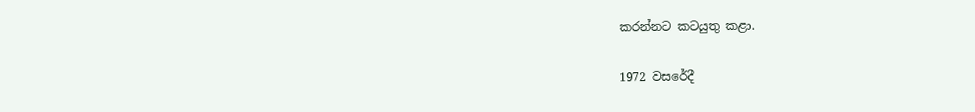කරන්නට කටයුතු කළා.

1972 වසරේදී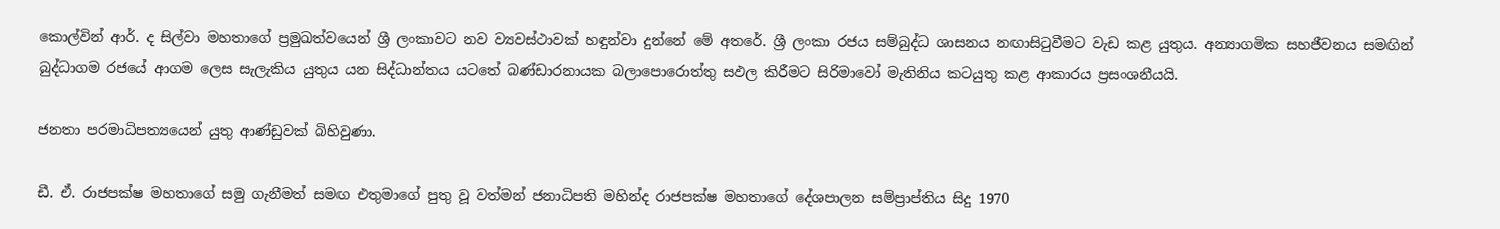කොල්වින් ආර්. ද සිල්වා මහතාගේ ප්‍රමුඛත්වයෙන් ශ්‍රී ලංකාවට නව ව්‍යවස්ථාවක් හඳුන්වා දුන්නේ මේ අතරේ. ශ්‍රී ලංකා රජය සම්බුද්ධ ශාසනය නඟාසිටුවීමට වැඩ කළ යුතුය. අන්‍යාගමික සහජීවනය සමඟින් බුද්ධාගම රජයේ ආගම ලෙස සැලැකිය යුතුය යන සිද්ධාන්තය යටතේ බණ්ඩාරනායක බලාපොරොත්තු සඵල කිරීමට සිරිමාවෝ මැතිනිය කටයුතු කළ ආකාරය ප්‍රසංශනීයයි.

ජනතා පරමාධිපත්‍යයෙන් යුතු ආණ්ඩුවක් බිහිවුණා.

ඩී. ඒ. රාජපක්ෂ මහතාගේ සමු ගැනීමත් සමඟ එතුමාගේ පුතු වූ වත්මන් ජනාධිපති මහින්ද රාජපක්ෂ මහතාගේ දේශපාලන සම්ප්‍රාප්තිය සිදු 1970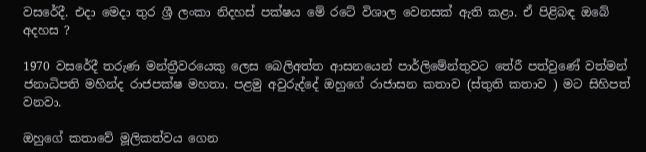වසරේදී. එදා මෙදා තුර ශ්‍රී ලංකා නිදහස් පක්ෂය මේ රටේ විශාල වෙනසක් ඇති කළා. ඒ පිළිබඳ ඔබේ අදහස ?

1970 වසරේදී තරුණ මන්ත්‍රීවරයෙකු ලෙස බෙලිඅත්ත ආසනයෙන් පාර්ලිමේන්තුවට තේරී පත්වුණේ වත්මන් ජනාධිපති මහින්ද රාජපක්ෂ මහතා. පළමු අවුරුද්දේ ඔහුගේ රාජාසන කතාව (ස්තුති කතාව ) මට සිහිපත් වනවා.

ඔහුගේ කතාවේ මූලිකත්වය ගෙන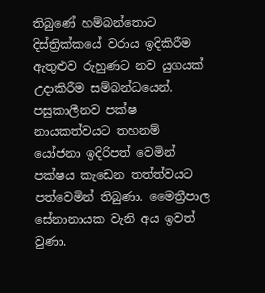තිබුණේ හම්බන්තොට දිස්ත්‍රික්කයේ වරාය ඉදිකිරීම ඇතුළුව රුහුණට නව යුගයක් උදාකිරීම සම්බන්ධයෙන්. පසුකාලීනව පක්ෂ නායකත්වයට තහනම් යෝජනා ඉදිරිපත් වෙමින් පක්ෂය කැඩෙන තත්ත්වයට පත්වෙමින් තිබුණා. මෛත්‍රීපාල සේනානායක වැනි අය ඉවත් වුණා.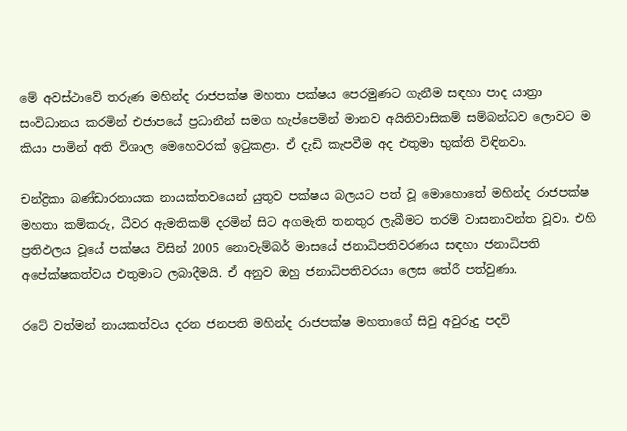මේ අවස්ථාවේ තරුණ මහින්ද රාජපක්ෂ මහතා පක්ෂය පෙරමුණට ගැනීම සඳහා පාද යාත්‍රා සංවිධානය කරමින් එජාපයේ ප්‍රධානීන් සමග හැප්පෙමින් මානව අයිතිවාසිකම් සම්බන්ධව ලොවට ම කියා පාමින් අති විශාල මෙහෙවරක් ඉටුකළා. ඒ දැඩි කැපවීම අද එතුමා භුක්ති විඳිනවා.

චන්ද්‍රිකා බණ්ඩාරනායක නායක්තවයෙන් යුතුව පක්ෂය බලයට පත් වූ මොහොතේ මහින්ද රාජපක්ෂ මහතා කම්කරු, ධීවර ඇමතිකම් දරමින් සිට අගමැති තනතුර ලැබීමට තරම් වාසනාවන්ත වූවා. එහි ප්‍රතිඵලය වූයේ පක්ෂය විසින් 2005 නොවැම්බර් මාසයේ ජනාධිපතිවරණය සඳහා ජනාධිපති අපේක්ෂකත්වය එතුමාට ලබාදීමයි. ඒ අනුව ඔහු ජනාධිපතිවරයා ලෙස තේරී පත්වුණා.

රටේ වත්මන් නායකත්වය දරන ජනපති මහින්ද රාජපක්ෂ මහතාගේ සිවු අවුරුදු පදවි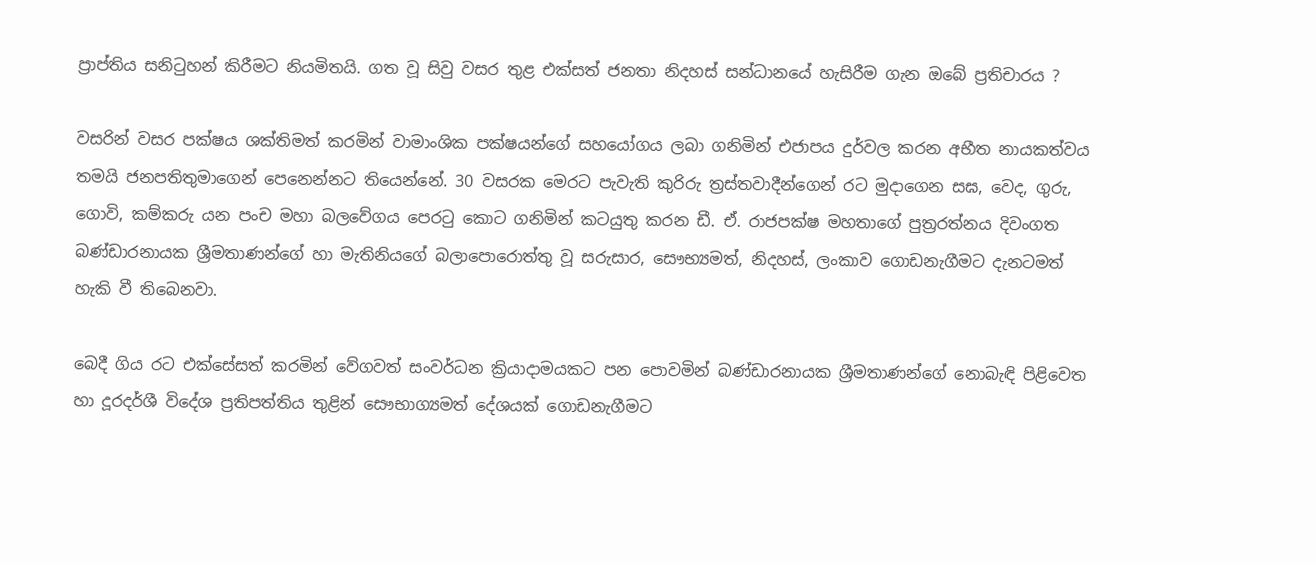ප්‍රාප්තිය සනිටුහන් කිරීමට නියමිතයි. ගත වූ සිවු වසර තුළ එක්සත් ජනතා නිදහස් සන්ධානයේ හැසිරීම ගැන ඔබේ ප්‍රතිචාරය ?

වසරින් වසර පක්ෂය ශක්තිමත් කරමින් වාමාංශික පක්ෂයන්ගේ සහයෝගය ලබා ගනිමින් එජාපය දුර්වල කරන අභීත නායකත්වය තමයි ජනපතිතුමාගෙන් පෙනෙන්නට තියෙන්නේ. 30 වසරක මෙරට පැවැති කුරිරු ත්‍රස්තවාදීන්ගෙන් රට මුදාගෙන සඝ, වෙද, ගුරු, ගොවි, කම්කරු යන පංච මහා බලවේගය පෙරටු කොට ගනිමින් කටයුතු කරන ඩී. ඒ. රාජපක්ෂ මහතාගේ පුත්‍රරත්නය දිවංගත බණ්ඩාරනායක ශ්‍රීමතාණන්ගේ හා මැතිනියගේ බලාපොරොත්තු වූ සරුසාර, සෞභ්‍යමත්, නිදහස්, ලංකාව ගොඩනැගීමට දැනටමත් හැකි වී තිබෙනවා.

බෙදී ගිය රට එක්සේසත් කරමින් වේගවත් සංවර්ධන ක්‍රියාදාමයකට පන පොවමින් බණ්ඩාරනායක ශ්‍රීමතාණන්ගේ නොබැඳි පිළිවෙත හා දූරදර්ශී විදේශ ප්‍රතිපත්තිය තුළින් සෞභාග්‍යමත් දේශයක් ගොඩනැගීමට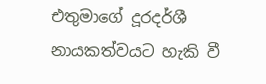එතුමාගේ දූරදර්ශී නායකත්වයට හැකි වී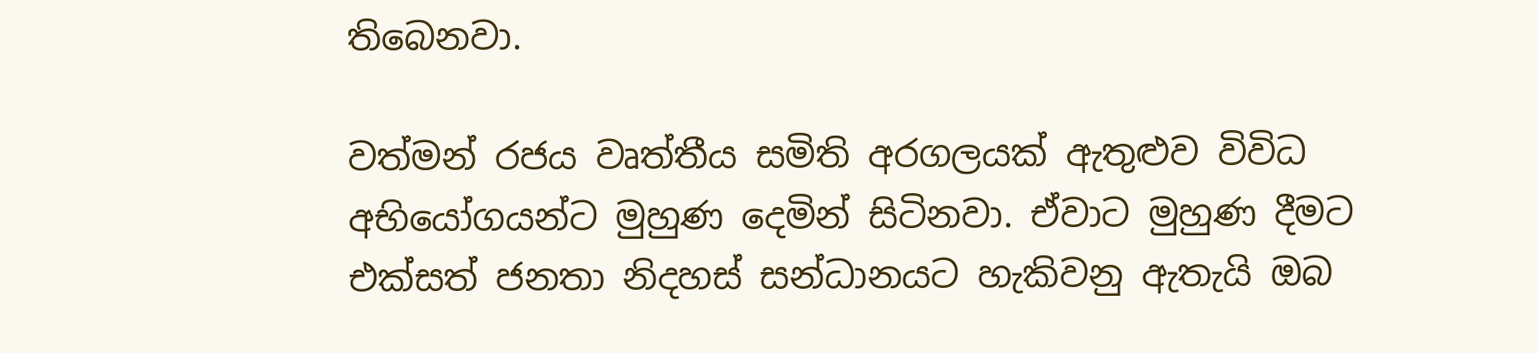තිබෙනවා.

වත්මන් රජය වෘත්තීය සමිති අරගලයක් ඇතුළුව විවිධ අභියෝගයන්ට මුහුණ දෙමින් සිටිනවා. ඒවාට මුහුණ දීමට එක්සත් ජනතා නිදහස් සන්ධානයට හැකිවනු ඇතැයි ඔබ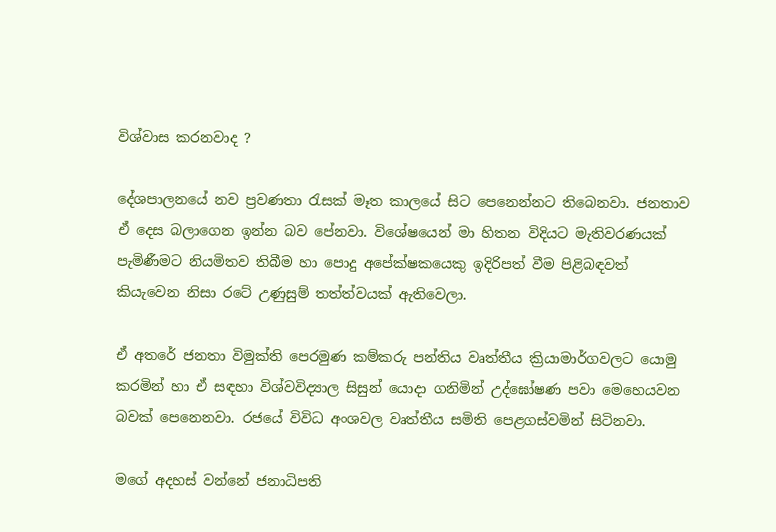විශ්වාස කරනවාද ?

දේශපාලනයේ නව ප්‍රවණතා රැසක් මෑත කාලයේ සිට පෙනෙන්නට තිබෙනවා. ජනතාව ඒ දෙස බලාගෙන ඉන්න බව පේනවා. විශේෂයෙන් මා හිතන විදියට මැතිවරණයක් පැමිණීමට නියමිතව තිබීම හා පොදු අපේක්ෂකයෙකු ඉදිරිපත් වීම පිළිබඳවත් කියැවෙන නිසා රටේ උණුසුම් තත්ත්වයක් ඇතිවෙලා.

ඒ අතරේ ජනතා විමුක්ති පෙරමුණ කම්කරු පන්තිය වෘත්තීය ක්‍රියාමාර්ගවලට යොමු කරමින් හා ඒ සඳහා විශ්වවිද්‍යාල සිසුන් යොදා ගනිමින් උද්ඝෝෂණ පවා මෙහෙයවන බවක් පෙනෙනවා. රජයේ විවිධ අංශවල වෘත්තීය සමිති පෙළගස්වමින් සිටිනවා.

මගේ අදහස් වන්නේ ජනාධිපති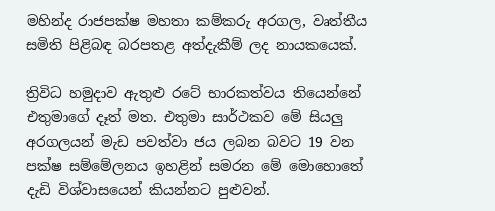මහින්ද රාජපක්ෂ මහතා කම්කරු අරගල, වෘත්තීය සමිති පිළිබඳ බරපතළ අත්දැකීම් ලද නායකයෙක්.

ත්‍රිවිධ හමුදාව ඇතුළු රටේ භාරකත්වය තියෙන්නේ එතුමාගේ දෑත් මත. එතුමා සාර්ථකව මේ සියලු අරගලයන් මැඩ පවත්වා ජය ලබන බවට 19 වන පක්ෂ සම්මේලනය ඉහළින් සමරන මේ මොහොතේ දැඩි විශ්වාසයෙන් කියන්නට පුළුවන්.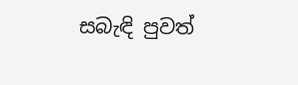සබැඳි පුවත්